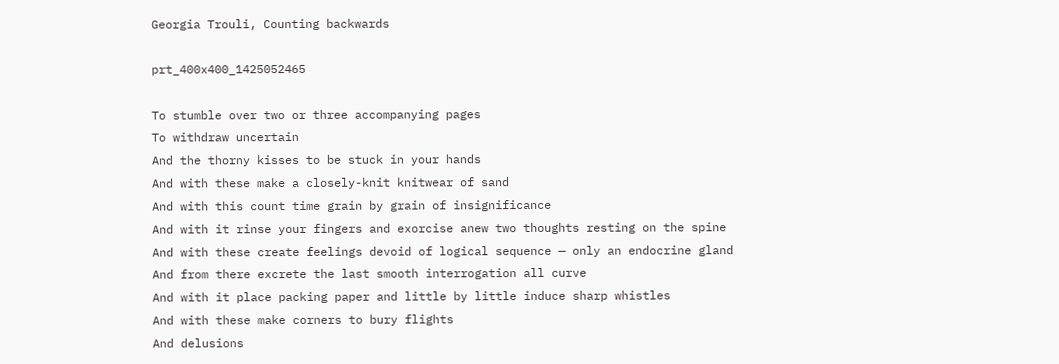Georgia Trouli, Counting backwards

prt_400x400_1425052465

To stumble over two or three accompanying pages
To withdraw uncertain
And the thorny kisses to be stuck in your hands
And with these make a closely-knit knitwear of sand
And with this count time grain by grain of insignificance
And with it rinse your fingers and exorcise anew two thoughts resting on the spine
And with these create feelings devoid of logical sequence ⎯ only an endocrine gland
And from there excrete the last smooth interrogation all curve
And with it place packing paper and little by little induce sharp whistles
And with these make corners to bury flights
And delusions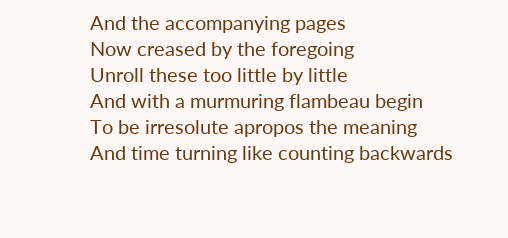And the accompanying pages
Now creased by the foregoing
Unroll these too little by little
And with a murmuring flambeau begin
To be irresolute apropos the meaning
And time turning like counting backwards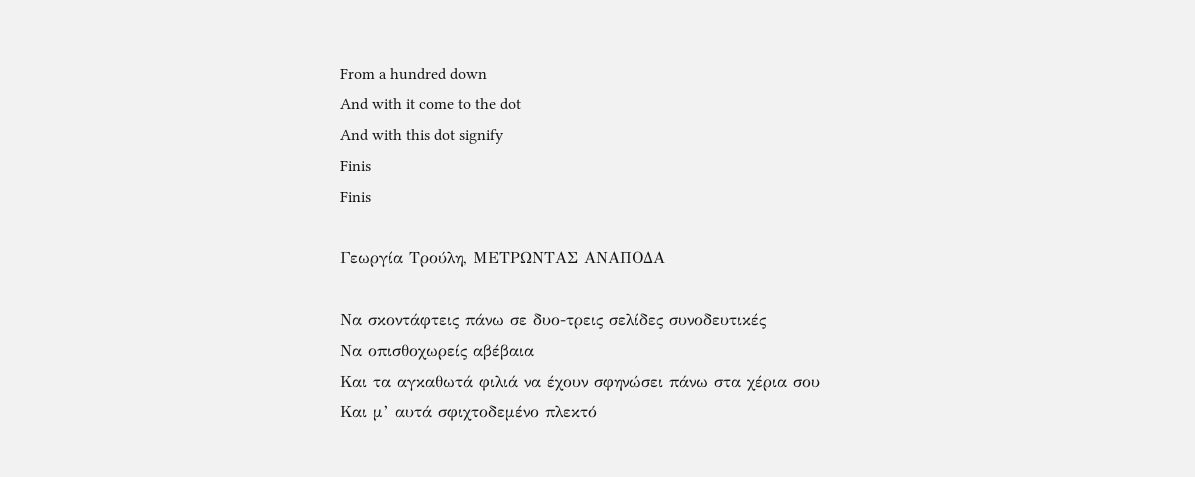From a hundred down
And with it come to the dot
And with this dot signify
Finis
Finis

Γεωργία Τρούλη, ΜΕΤΡΩΝΤΑΣ ΑΝΑΠΟΔΑ

Να σκοντάφτεις πάνω σε δυο-τρεις σελίδες συνοδευτικές
Να οπισθοχωρείς αβέβαια
Και τα αγκαθωτά φιλιά να έχουν σφηνώσει πάνω στα χέρια σου
Και μ’ αυτά σφιχτοδεμένο πλεκτό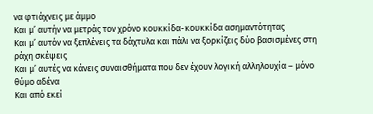να φτιάχνεις με άμμο
Και μ’ αυτήν να μετράς τον χρόνο κουκκίδα-κουκκίδα ασημαντότητας
Και μ’ αυτόν να ξεπλένεις τα δάχτυλα και πάλι να ξορκίζεις δύο βασισμένες στη ράχη σκέψεις
Και μ’ αυτές να κάνεις συναισθήματα που δεν έχουν λογική αλληλουχία – μόνο θύμο αδένα
Και από εκεί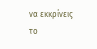να εκκρίνεις το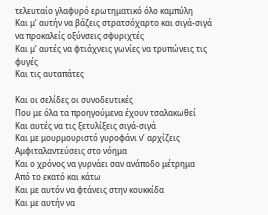τελευταίο γλαφυρό ερωτηματικό όλο καμπύλη
Και μ’ αυτήν να βάζεις στρατσόχαρτο και σιγά-σιγά να προκαλείς οξύνσεις σφυριχτές
Και μ’ αυτές να φτιάχνεις γωνίες να τρυπώνεις τις φυγές
Και τις αυταπάτες

Και οι σελίδες οι συνοδευτικές
Που με όλα τα προηγούμενα έχουν τσαλακωθεί
Και αυτές να τις ξετυλίξεις σιγά-σιγά
Και με μουρμουριστό γυροφάνι ν’ αρχίζεις
Αμφιταλαντεύσεις στο νόημα
Και ο χρόνος να γυρνάει σαν ανάποδο μέτρημα
Από το εκατό και κάτω
Και με αυτόν να φτάνεις στην κουκκίδα
Και με αυτήν να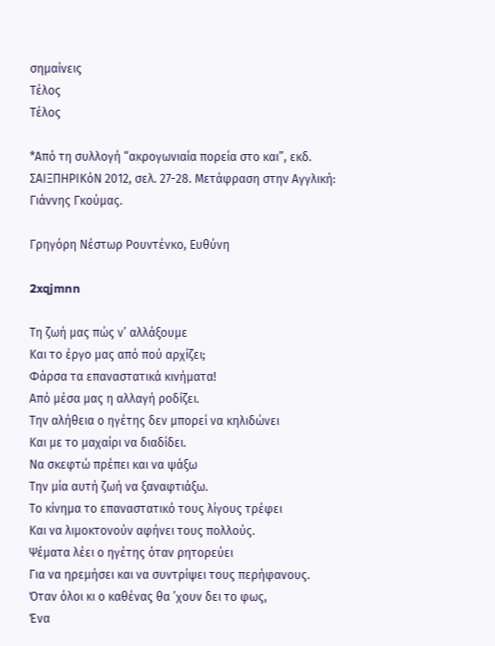σημαίνεις
Τέλος
Τέλος

*Από τη συλλογή “ακρογωνιαία πορεία στο και”, εκδ. ΣΑΙΞΠΗΡΙΚόΝ 2012, σελ. 27-28. Μετάφραση στην Αγγλική: Γιάννης Γκούμας.

Γρηγόρη Νέστωρ Ρουντένκο, Ευθύνη

2xqjmnn

Τη ζωή μας πώς ν’ αλλάξουμε
Και το έργο μας από πού αρχίζει;
Φάρσα τα επαναστατικά κινήματα!
Από μέσα μας η αλλαγή ροδίζει.
Την αλήθεια ο ηγέτης δεν μπορεί να κηλιδώνει
Και με το μαχαίρι να διαδίδει.
Να σκεφτώ πρέπει και να ψάξω
Την μία αυτή ζωή να ξαναφτιάξω.
Το κίνημα το επαναστατικό τους λίγους τρέφει
Και να λιμοκτονούν αφήνει τους πολλούς.
Ψέματα λέει ο ηγέτης όταν ρητορεύει
Για να ηρεμήσει και να συντρίψει τους περήφανους.
Όταν όλοι κι ο καθένας θα ’χουν δει το φως,
Ένα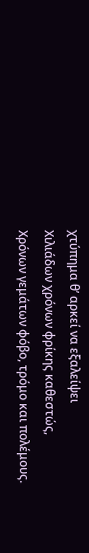χτύπημα θ’ αρκεί να εξαλείψει
Χιλιάδων χρόνων φρίκης καθεστώς,
Χρόνων γεμάτων φόβο, τρόμο και πολέμους.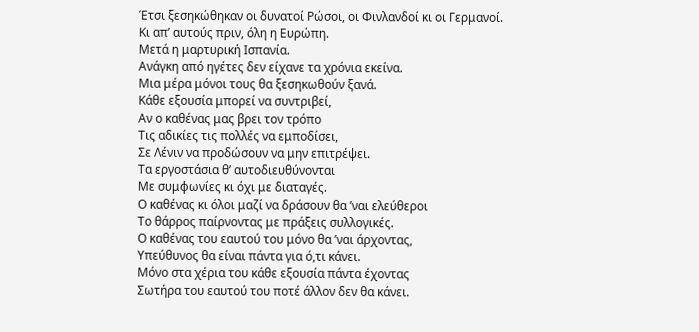Έτσι ξεσηκώθηκαν οι δυνατοί Ρώσοι, οι Φινλανδοί κι οι Γερμανοί.
Κι απ’ αυτούς πριν, όλη η Ευρώπη.
Μετά η μαρτυρική Ισπανία.
Ανάγκη από ηγέτες δεν είχανε τα χρόνια εκείνα.
Μια μέρα μόνοι τους θα ξεσηκωθούν ξανά.
Κάθε εξουσία μπορεί να συντριβεί,
Αν ο καθένας μας βρει τον τρόπο
Τις αδικίες τις πολλές να εμποδίσει,
Σε Λένιν να προδώσουν να μην επιτρέψει.
Τα εργοστάσια θ’ αυτοδιευθύνονται
Με συμφωνίες κι όχι με διαταγές.
Ο καθένας κι όλοι μαζί να δράσουν θα ’ναι ελεύθεροι
Το θάρρος παίρνοντας με πράξεις συλλογικές.
Ο καθένας του εαυτού του μόνο θα ’ναι άρχοντας,
Υπεύθυνος θα είναι πάντα για ό,τι κάνει.
Μόνο στα χέρια του κάθε εξουσία πάντα έχοντας
Σωτήρα του εαυτού του ποτέ άλλον δεν θα κάνει.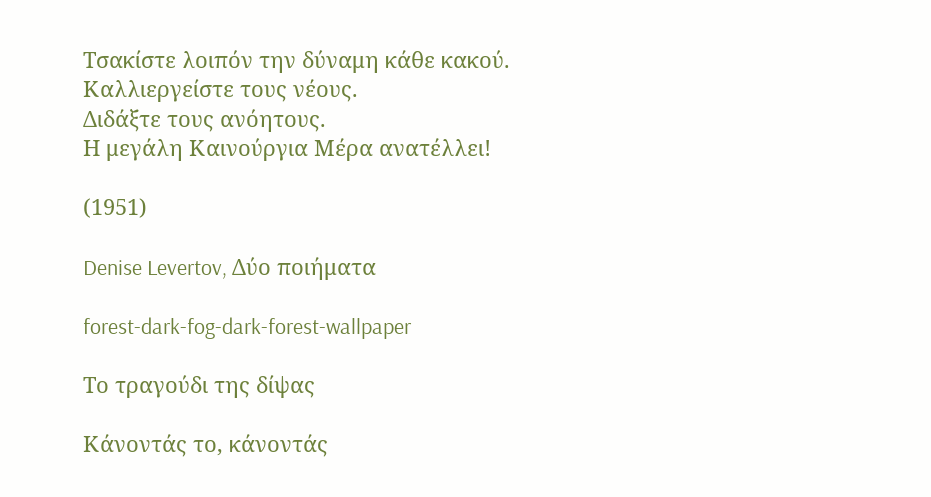Τσακίστε λοιπόν την δύναμη κάθε κακού.
Καλλιεργείστε τους νέους.
Διδάξτε τους ανόητους.
Η μεγάλη Καινούργια Μέρα ανατέλλει!

(1951)

Denise Levertov, Δύο ποιήματα

forest-dark-fog-dark-forest-wallpaper

Το τραγούδι της δίψας

Κάνοντάς το, κάνοντάς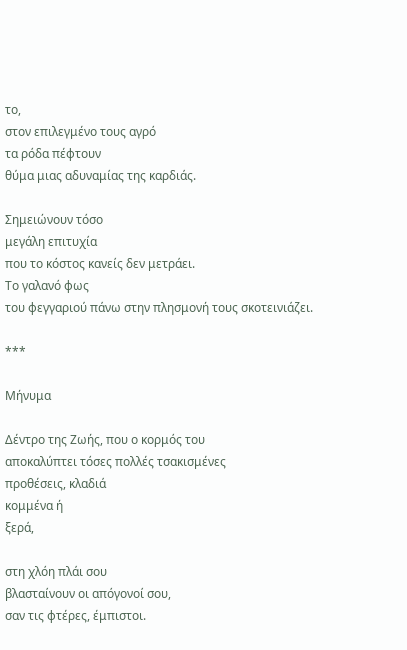το,
στον επιλεγμένο τους αγρό
τα ρόδα πέφτουν
θύμα μιας αδυναμίας της καρδιάς.

Σημειώνουν τόσο
μεγάλη επιτυχία
που το κόστος κανείς δεν μετράει.
Το γαλανό φως
του φεγγαριού πάνω στην πλησμονή τους σκοτεινιάζει.

***

Μήνυμα

Δέντρο της Ζωής, που ο κορμός του
αποκαλύπτει τόσες πολλές τσακισμένες
προθέσεις, κλαδιά
κομμένα ή
ξερά,

στη χλόη πλάι σου
βλασταίνουν οι απόγονοί σου,
σαν τις φτέρες, έμπιστοι.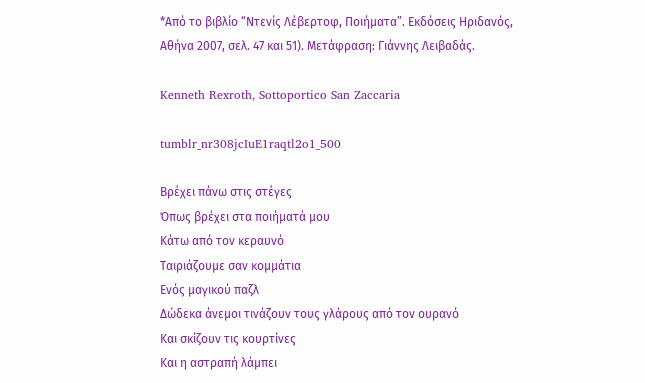*Από το βιβλίο “Ντενίς Λέβερτοφ, Ποιήματα”. Εκδόσεις Ηριδανός, Αθήνα 2007, σελ. 47 και 51). Μετάφραση: Γιάννης Λειβαδάς.

Kenneth Rexroth, Sottoportico San Zaccaria

tumblr_nr308jcIuE1raqtl2o1_500

Βρέχει πάνω στις στέγες
Όπως βρέχει στα ποιήματά μου
Κάτω από τον κεραυνό
Ταιριάζουμε σαν κομμάτια
Ενός μαγικού παζλ
Δώδεκα άνεμοι τινάζουν τους γλάρους από τον ουρανό
Και σκίζουν τις κουρτίνες
Και η αστραπή λάμπει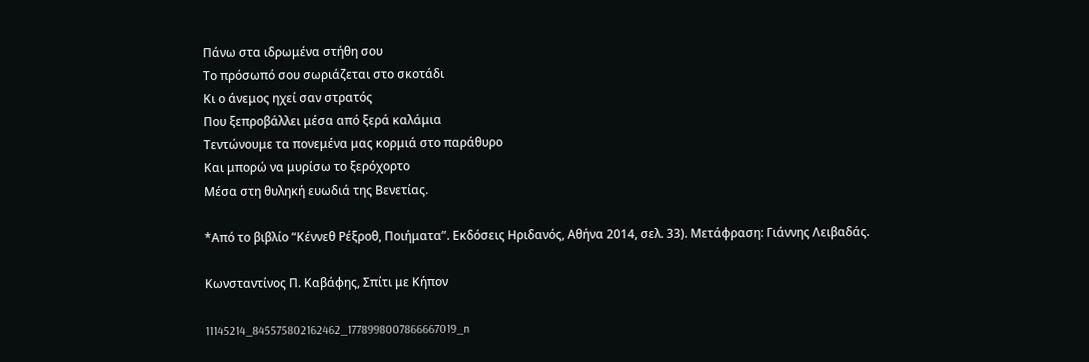Πάνω στα ιδρωμένα στήθη σου
Το πρόσωπό σου σωριάζεται στο σκοτάδι
Κι ο άνεμος ηχεί σαν στρατός
Που ξεπροβάλλει μέσα από ξερά καλάμια
Τεντώνουμε τα πονεμένα μας κορμιά στο παράθυρο
Και μπορώ να μυρίσω το ξερόχορτο
Μέσα στη θυληκή ευωδιά της Βενετίας.

*Από το βιβλίο “Κέννεθ Ρέξροθ, Ποιήματα”. Εκδόσεις Ηριδανός, Αθήνα 2014, σελ. 33). Μετάφραση: Γιάννης Λειβαδάς.

Κωνσταντίνος Π. Καβάφης, Σπίτι με Κήπον

11145214_845575802162462_1778998007866667019_n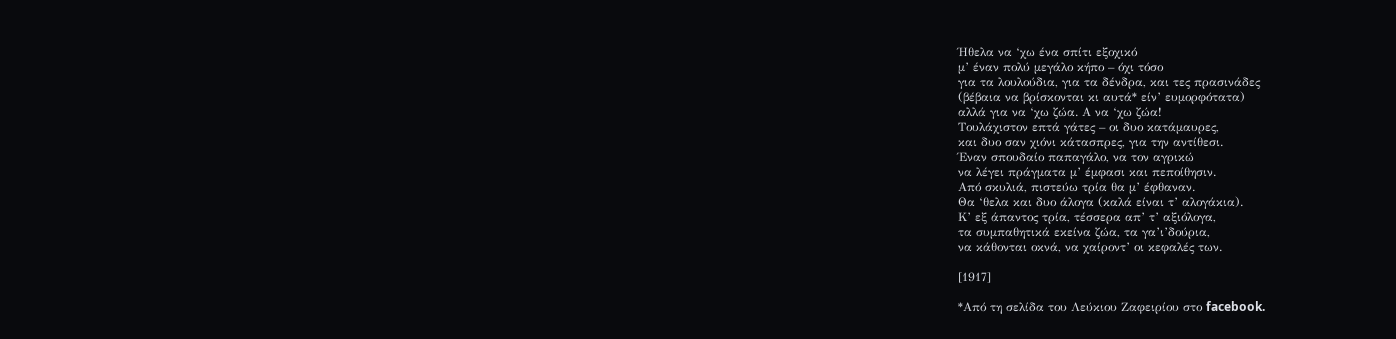Ήθελα να ‘χω ένα σπίτι εξοχικό
μ’ έναν πολύ μεγάλο κήπο – όχι τόσο
για τα λουλούδια, για τα δένδρα, και τες πρασινάδες
(βέβαια να βρίσκονται κι αυτά* είν’ ευμορφότατα)
αλλά για να ‘χω ζώα. Α να ‘χω ζώα!
Τουλάχιστον επτά γάτες – οι δυο κατάμαυρες,
και δυο σαν χιόνι κάτασπρες, για την αντίθεσι.
Έναν σπουδαίο παπαγάλο, να τον αγρικώ
να λέγει πράγματα μ’ έμφασι και πεποίθησιν.
Από σκυλιά, πιστεύω τρία θα μ’ έφθαναν.
Θα ‘θελα και δυο άλογα (καλά είναι τ’ αλογάκια).
Κ’ εξ άπαντος τρία, τέσσερα απ’ τ’ αξιόλογα,
τα συμπαθητικά εκείνα ζώα, τα γα’ι’δούρια,
να κάθονται οκνά, να χαίροντ’ οι κεφαλές των.

[1917]

*Από τη σελίδα του Λεύκιου Ζαφειρίου στο facebook.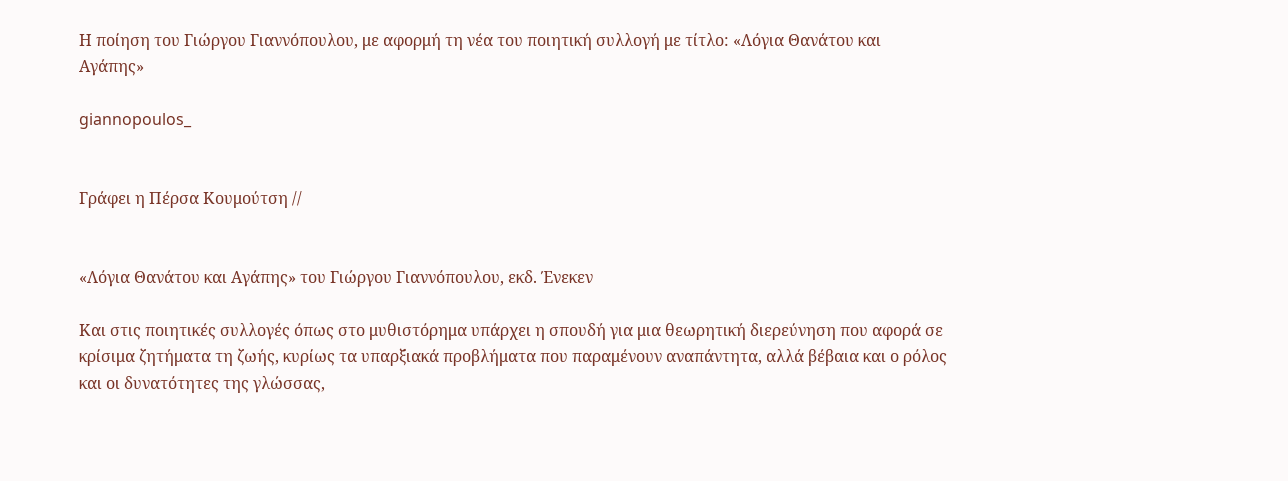Η ποίηση του Γιώργου Γιαννόπουλου, με αφορμή τη νέα του ποιητική συλλογή με τίτλο: «Λόγια Θανάτου και Αγάπης»

giannopoulos_


Γράφει η Πέρσα Κουμούτση //


«Λόγια Θανάτου και Αγάπης» του Γιώργου Γιαννόπουλου, εκδ. Ένεκεν

Και στις ποιητικές συλλογές όπως στο μυθιστόρημα υπάρχει η σπουδή για μια θεωρητική διερεύνηση που αφορά σε κρίσιμα ζητήματα τη ζωής, κυρίως τα υπαρξιακά προβλήματα που παραμένουν αναπάντητα, αλλά βέβαια και ο ρόλος και οι δυνατότητες της γλώσσας,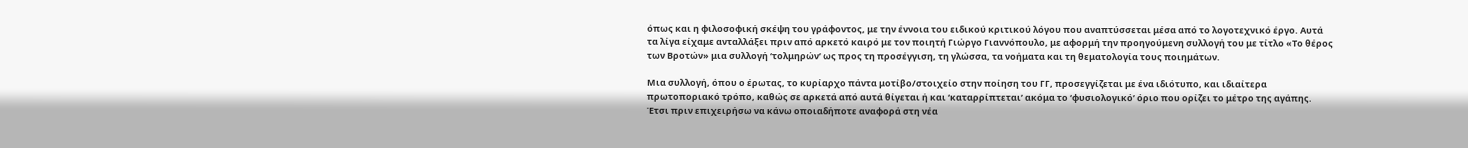όπως και η φιλοσοφική σκέψη του γράφοντος, με την έννοια του ειδικού κριτικού λόγου που αναπτύσσεται μέσα από το λογοτεχνικό έργο. Αυτά τα λίγα είχαμε ανταλλάξει πριν από αρκετό καιρό με τον ποιητή Γιώργο Γιαννόπουλο, με αφορμή την προηγούμενη συλλογή του με τίτλο «Το θέρος των Βροτών» μια συλλογή ‘τολμηρών’ ως προς τη προσέγγιση, τη γλώσσα, τα νοήματα και τη θεματολογία τους ποιημάτων.

Μια συλλογή, όπου ο έρωτας, το κυρίαρχο πάντα μοτίβο/στοιχείο στην ποίηση του ΓΓ, προσεγγίζεται με ένα ιδιότυπο, και ιδιαίτερα πρωτοποριακό τρόπο, καθώς σε αρκετά από αυτά θίγεται ή και ‘καταρρίπτεται’ ακόμα το ‘φυσιολογικό’ όριο που ορίζει το μέτρο της αγάπης. Έτσι πριν επιχειρήσω να κάνω οποιαδήποτε αναφορά στη νέα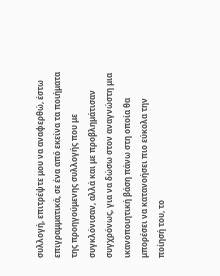συλλογή, επιτρέψτε μου να αναφερθώ, έστω επιγραμματικά, σε ένα από εκείνα τα ποιήματα της προηγούμενης συλλογής που με συγκλόνισαν, αλλά και με προβλημάτισαν συγχρόνως, για να δώσω στον αναγνώστη μια ικανοποιητική βάση πάνω στη οποία θα μπορέσει να κατανοήσει πιο εύκολα την ποίησή του, το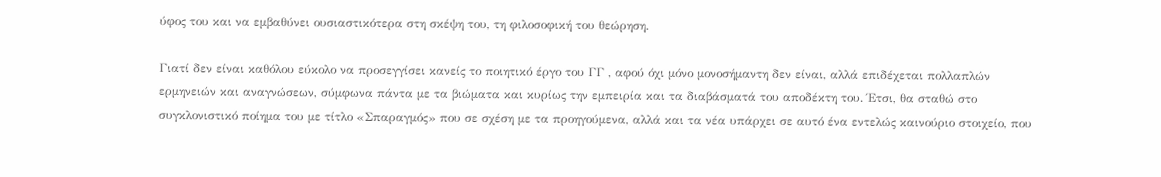ύφος του και να εμβαθύνει ουσιαστικότερα στη σκέψη του, τη φιλοσοφική του θεώρηση.

Γιατί δεν είναι καθόλου εύκολο να προσεγγίσει κανείς το ποιητικό έργο του ΓΓ , αφού όχι μόνο μονοσήμαντη δεν είναι, αλλά επιδέχεται πολλαπλών ερμηνειών και αναγνώσεων, σύμφωνα πάντα με τα βιώματα και κυρίως την εμπειρία και τα διαβάσματά του αποδέκτη του. Έτσι, θα σταθώ στο συγκλονιστικό ποίημα του με τίτλο «Σπαραγμός» που σε σχέση με τα προηγούμενα, αλλά και τα νέα υπάρχει σε αυτό ένα εντελώς καινούριο στοιχείο, που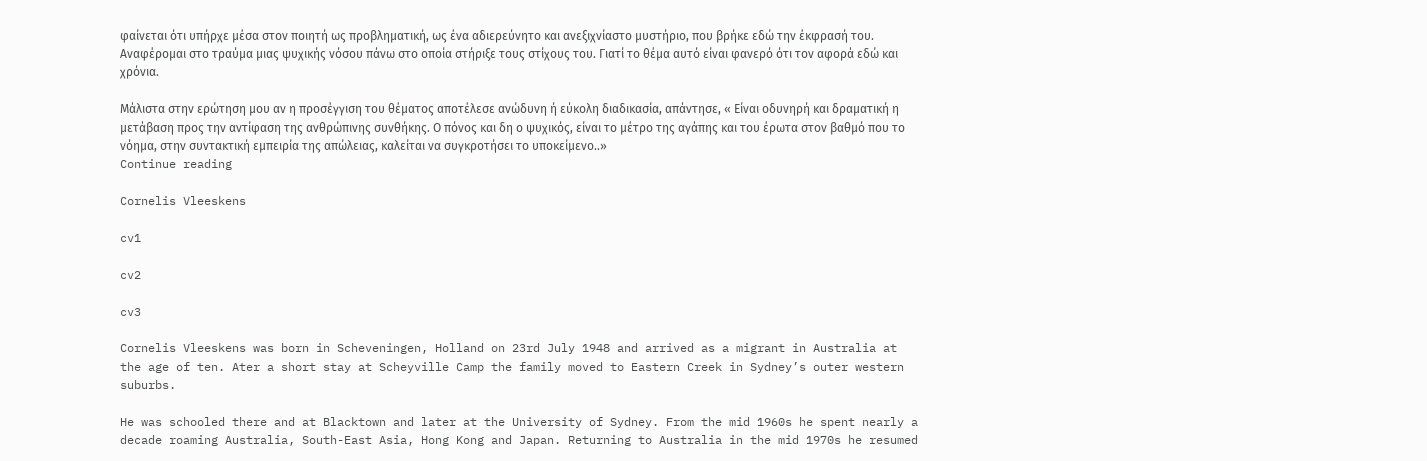φαίνεται ότι υπήρχε μέσα στον ποιητή ως προβληματική, ως ένα αδιερεύνητο και ανεξιχνίαστο μυστήριο, που βρήκε εδώ την έκφρασή του. Αναφέρομαι στο τραύμα μιας ψυχικής νόσου πάνω στο οποία στήριξε τους στίχους του. Γιατί το θέμα αυτό είναι φανερό ότι τον αφορά εδώ και χρόνια.

Μάλιστα στην ερώτηση μου αν η προσέγγιση του θέματος αποτέλεσε ανώδυνη ή εύκολη διαδικασία, απάντησε, « Είναι οδυνηρή και δραματική η μετάβαση προς την αντίφαση της ανθρώπινης συνθήκης. Ο πόνος και δη ο ψυχικός, είναι το μέτρο της αγάπης και του έρωτα στον βαθμό που το νόημα, στην συντακτική εμπειρία της απώλειας, καλείται να συγκροτήσει το υποκείμενο..»
Continue reading

Cornelis Vleeskens

cv1

cv2

cv3

Cornelis Vleeskens was born in Scheveningen, Holland on 23rd July 1948 and arrived as a migrant in Australia at the age of ten. Ater a short stay at Scheyville Camp the family moved to Eastern Creek in Sydney’s outer western suburbs.

He was schooled there and at Blacktown and later at the University of Sydney. From the mid 1960s he spent nearly a decade roaming Australia, South-East Asia, Hong Kong and Japan. Returning to Australia in the mid 1970s he resumed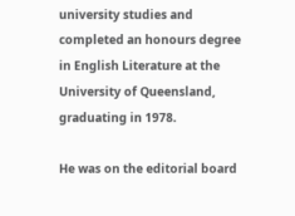university studies and completed an honours degree in English Literature at the University of Queensland, graduating in 1978.

He was on the editorial board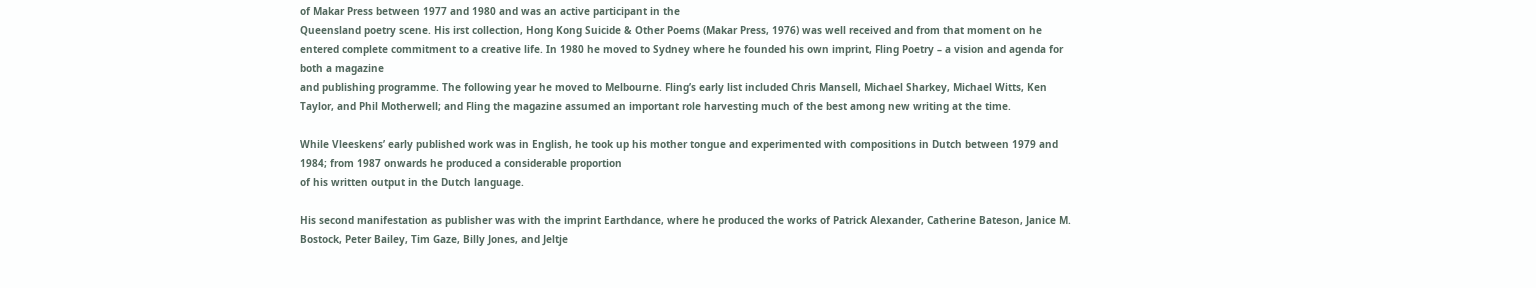of Makar Press between 1977 and 1980 and was an active participant in the
Queensland poetry scene. His irst collection, Hong Kong Suicide & Other Poems (Makar Press, 1976) was well received and from that moment on he entered complete commitment to a creative life. In 1980 he moved to Sydney where he founded his own imprint, Fling Poetry – a vision and agenda for both a magazine
and publishing programme. The following year he moved to Melbourne. Fling’s early list included Chris Mansell, Michael Sharkey, Michael Witts, Ken Taylor, and Phil Motherwell; and Fling the magazine assumed an important role harvesting much of the best among new writing at the time.

While Vleeskens’ early published work was in English, he took up his mother tongue and experimented with compositions in Dutch between 1979 and 1984; from 1987 onwards he produced a considerable proportion
of his written output in the Dutch language.

His second manifestation as publisher was with the imprint Earthdance, where he produced the works of Patrick Alexander, Catherine Bateson, Janice M. Bostock, Peter Bailey, Tim Gaze, Billy Jones, and Jeltje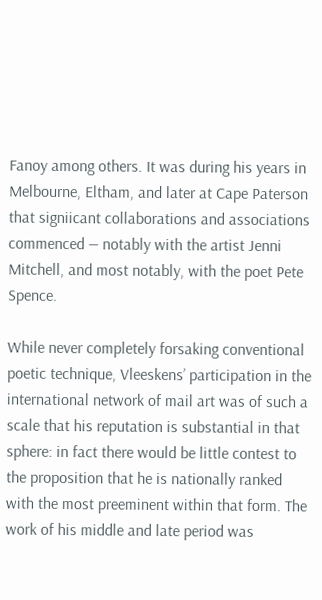Fanoy among others. It was during his years in Melbourne, Eltham, and later at Cape Paterson that signiicant collaborations and associations commenced — notably with the artist Jenni Mitchell, and most notably, with the poet Pete Spence.

While never completely forsaking conventional poetic technique, Vleeskens’ participation in the international network of mail art was of such a scale that his reputation is substantial in that sphere: in fact there would be little contest to the proposition that he is nationally ranked with the most preeminent within that form. The work of his middle and late period was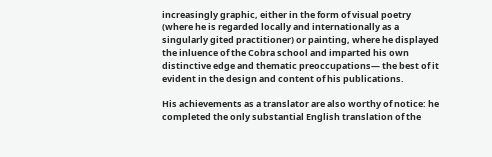increasingly graphic, either in the form of visual poetry (where he is regarded locally and internationally as a singularly gited practitioner) or painting, where he displayed the inluence of the Cobra school and imparted his own distinctive edge and thematic preoccupations— the best of it evident in the design and content of his publications.

His achievements as a translator are also worthy of notice: he completed the only substantial English translation of the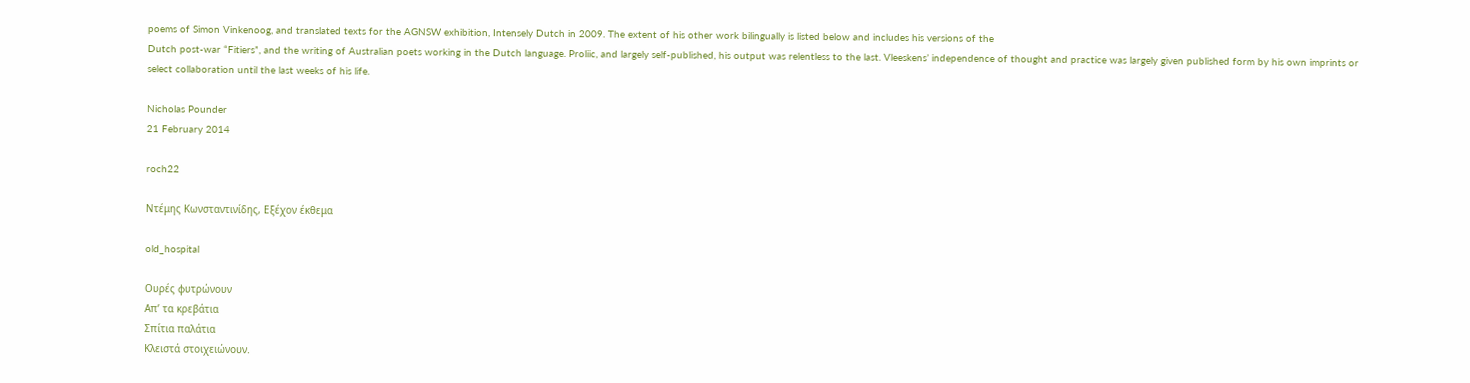poems of Simon Vinkenoog, and translated texts for the AGNSW exhibition, Intensely Dutch in 2009. The extent of his other work bilingually is listed below and includes his versions of the
Dutch post-war “Fitiers”, and the writing of Australian poets working in the Dutch language. Proliic, and largely self-published, his output was relentless to the last. Vleeskens’ independence of thought and practice was largely given published form by his own imprints or select collaboration until the last weeks of his life.

Nicholas Pounder
21 February 2014

roch22

Ντέμης Κωνσταντινίδης, Εξέχον έκθεμα

old_hospital

Ουρές φυτρώνουν
Απ’ τα κρεβάτια
Σπίτια παλάτια
Κλειστά στοιχειώνουν.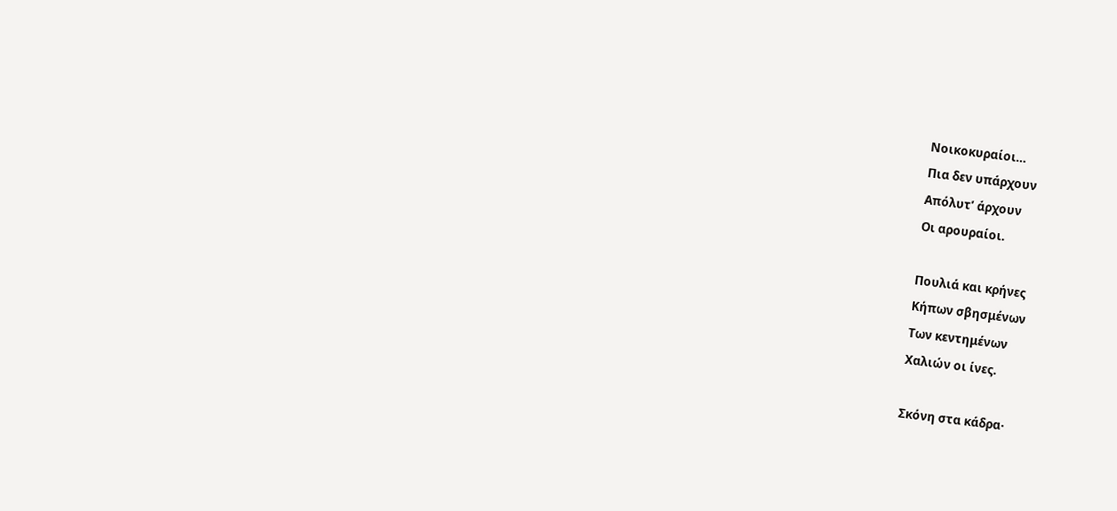Νοικοκυραίοι…
Πια δεν υπάρχουν
Απόλυτ’ άρχουν
Οι αρουραίοι.

Πουλιά και κρήνες
Κήπων σβησμένων
Των κεντημένων
Χαλιών οι ίνες.

Σκόνη στα κάδρα·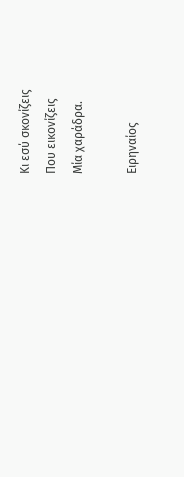Κι εσύ σκονίζεις
Που εικονίζεις
Μία χαράδρα.

Ειρηναίος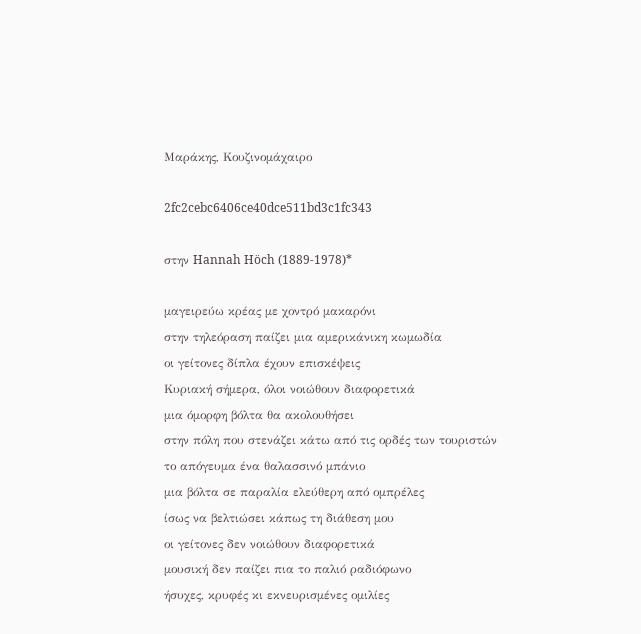Μαράκης, Κουζινομάχαιρο

2fc2cebc6406ce40dce511bd3c1fc343

στην Hannah Höch (1889-1978)*

μαγειρεύω κρέας με χοντρό μακαρόνι
στην τηλεόραση παίζει μια αμερικάνικη κωμωδία
οι γείτονες δίπλα έχουν επισκέψεις
Κυριακή σήμερα, όλοι νοιώθουν διαφορετικά
μια όμορφη βόλτα θα ακολουθήσει
στην πόλη που στενάζει κάτω από τις ορδές των τουριστών
το απόγευμα ένα θαλασσινό μπάνιο
μια βόλτα σε παραλία ελεύθερη από ομπρέλες
ίσως να βελτιώσει κάπως τη διάθεση μου
οι γείτονες δεν νοιώθουν διαφορετικά
μουσική δεν παίζει πια το παλιό ραδιόφωνο
ήσυχες, κρυφές κι εκνευρισμένες ομιλίες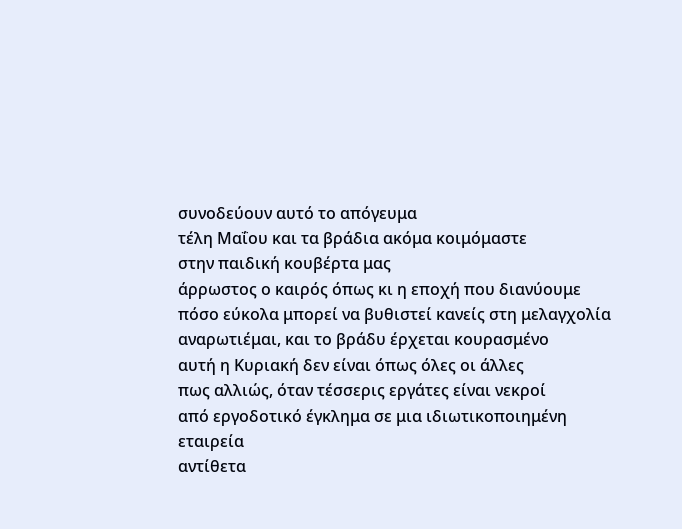συνοδεύουν αυτό το απόγευμα
τέλη Μαΐου και τα βράδια ακόμα κοιμόμαστε
στην παιδική κουβέρτα μας
άρρωστος ο καιρός όπως κι η εποχή που διανύουμε
πόσο εύκολα μπορεί να βυθιστεί κανείς στη μελαγχολία
αναρωτιέμαι, και το βράδυ έρχεται κουρασμένο
αυτή η Κυριακή δεν είναι όπως όλες οι άλλες
πως αλλιώς, όταν τέσσερις εργάτες είναι νεκροί
από εργοδοτικό έγκλημα σε μια ιδιωτικοποιημένη εταιρεία
αντίθετα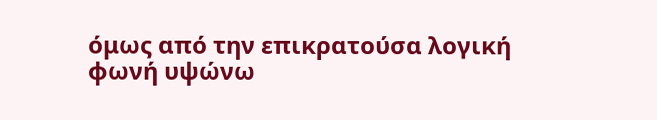όμως από την επικρατούσα λογική
φωνή υψώνω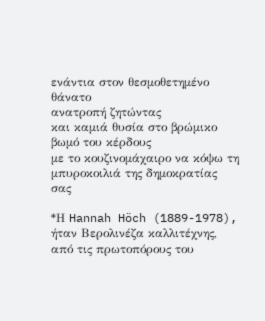ενάντια στον θεσμοθετημένο θάνατο
ανατροπή ζητώντας
και καμιά θυσία στο βρώμικο βωμό του κέρδους
με το κουζινομάχαιρο να κόψω τη μπυροκοιλιά της δημοκρατίας σας

*Η Hannah Höch (1889-1978), ήταν Βερολινέζα καλλιτέχνης, από τις πρωτοπόρους του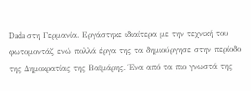Dada στη Γερμανία. Εργάστηκε ιδιαίτερα με την τεχνική του φωτομοντάζ ενώ πολλά έργα της τα δημιούργησε στην περίοδο της Δημοκρατίας της Βαϊμάρης. Ένα από τα πιο γνωστά της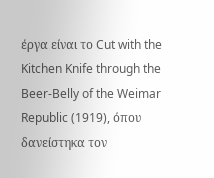έργα είναι το Cut with the Kitchen Knife through the Beer-Belly of the Weimar Republic (1919), όπου δανείστηκα τον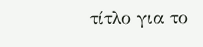τίτλο για το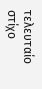τελευταίο στίχο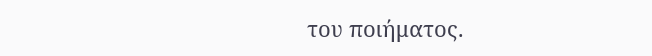του ποιήματος.